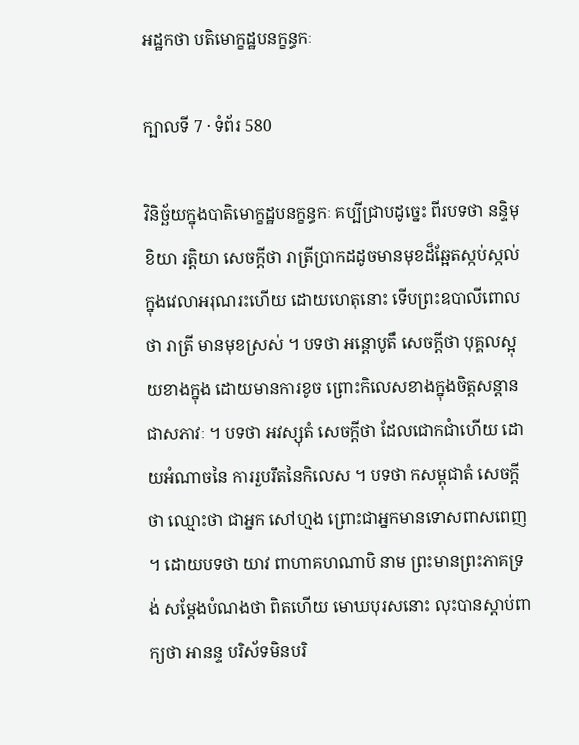អដ្ឋកថា បតិមោក្ខដ្ឋបនក្ខន្ធកៈ

ក្បាលទី 7 · ទំព័រ 580

វិនិច្ឆ័យក្នុងបាតិមោក្ខដ្ឋបនក្ខន្ធកៈ គប្បីជ្រាបដូច្នេះ ពីរបទថា នន្ទិមុខិយា រត្តិយា សេចក្តីថា រាត្រីប្រាកដដូចមានមុខដ៏ឆ្អែតស្កប់ស្កល់ ក្នុងវេលាអរុណរះហើយ ដោយហេតុនោះ ទើបព្រះឧបាលីពោលថា រាត្រី មានមុខស្រស់ ។ បទថា អន្តោបូតឹ សេចក្តីថា បុគ្គលស្អុយខាងក្នុង ដោយមានការខូច ព្រោះកិលេសខាងក្នុងចិត្តសន្តានជាសភាវៈ ។ បទថា អវស្សុតំ សេចក្តីថា ដែលជោកជាំហើយ ដោយអំណាចនៃ ការរួបរឹតនៃកិលេស ។ បទថា កសម្ពុជាតំ សេចក្តីថា ឈ្មោះថា ជាអ្នក សៅហ្មង ព្រោះជាអ្នកមានទោសពាសពេញ ។ ដោយបទថា យាវ ពាហាគហណាបិ នាម ព្រះមានព្រះភាគទ្រង់ សម្តែងបំណងថា ពិតហើយ មោឃបុរសនោះ លុះបានស្តាប់ពាក្យថា អានន្ទ បរិស័ទមិនបរិ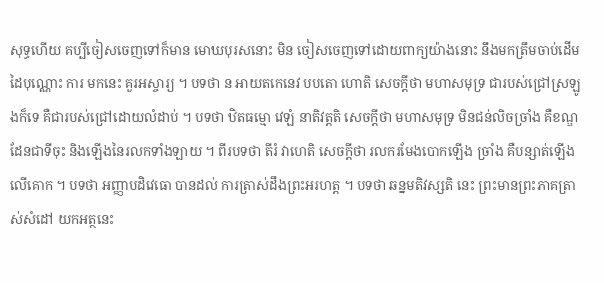សុទ្ធហើយ គប្បីចៀសចេញទៅក៏មាន មោឃបុរសនោះ មិន ចៀសចេញទៅដោយពាក្យយ៉ាងនោះ នឹងមកត្រឹមចាប់ដើមដៃបុណ្ណោះ ការ មកនេះ គួរអស្ចារ្យ ។ បទថា ន អាយតកេនេវ បបតោ ហោតិ សេចក្តីថា មហាសមុទ្រ ជារបស់ជ្រៅស្រឡូងក៏ទេ គឺជារបស់ជ្រៅដោយលំដាប់ ។ បទថា ឋិតធម្មោ វេឡំ នាតិវត្តតិ សេចក្តីថា មហាសមុទ្រ មិនជន់លិចច្រាំង គឺខណ្ឌដែនជាទីចុះ និងឡើងនៃរលកទាំងឡាយ ។ ពីរបទថា តីរំ វាហេតិ សេចក្តីថា រលករមែងបោកឡើង ច្រាំង គឺបន្សាត់ឡើងលើគោក ។ បទថា អញ្ញាបដិវេធោ បានដល់ ការត្រាស់ដឹងព្រះអរហត្ត ។ បទថា ឆន្នមតិវស្សតិ នេះ ព្រះមានព្រះភាគត្រាស់សំដៅ យកអត្ថនេះ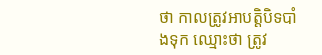ថា កាលត្រូវអាបត្តិបិទបាំងទុក ឈ្មោះថា ត្រូវ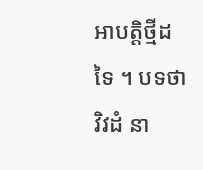អាបត្តិថ្មីដទៃ ។ បទថា វិវដំ នា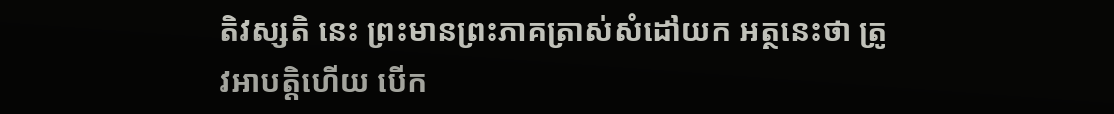តិវស្សតិ នេះ ព្រះមានព្រះភាគត្រាស់សំដៅយក អត្ថនេះថា ត្រូវអាបត្តិហើយ បើក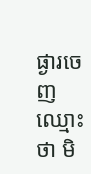ផ្ងារចេញ ឈ្មោះថា មិ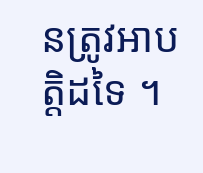នត្រូវអាបត្តិដទៃ ។